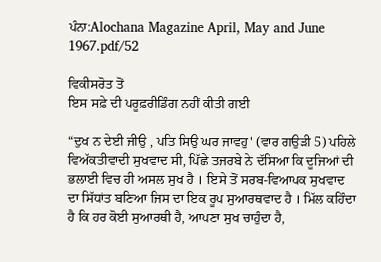ਪੰਨਾ:Alochana Magazine April, May and June 1967.pdf/52

ਵਿਕੀਸਰੋਤ ਤੋਂ
ਇਸ ਸਫ਼ੇ ਦੀ ਪਰੂਫ਼ਰੀਡਿੰਗ ਨਹੀਂ ਕੀਤੀ ਗਈ

“ਦੁਖ ਨ ਦੇਈ ਜੀਉ , ਪਤਿ ਸਿਉ ਘਰ ਜਾਵਹੁ' (ਵਾਰ ਗਉੜੀ 5) ਪਹਿਲੇ ਵਿਅੱਕਤੀਵਾਦੀ ਸੁਖਵਾਦ ਸੀ, ਪਿੱਛੇ ਤਜਰਬੇ ਨੇ ਦੱਸਿਆ ਕਿ ਦੂਜਿਆਂ ਦੀ ਭਲਾਈ ਵਿਚ ਹੀ ਅਸਲ ਸੁਖ ਹੈ । ਇਸੇ ਤੋਂ ਸਰਬ-ਵਿਆਪਕ ਸੁਖਵਾਦ ਦਾ ਸਿੱਧਾਂਤ ਬਣਿਆ ਜਿਸ ਦਾ ਇਕ ਰੂਪ ਸੁਆਰਥਵਾਦ ਹੈ । ਮਿੱਲ ਕਹਿੰਦਾ ਹੈ ਕਿ ਹਰ ਕੋਈ ਸੁਆਰਥੀ ਹੈ, ਆਪਣਾ ਸੁਖ ਚਾਹੁੰਦਾ ਹੈ,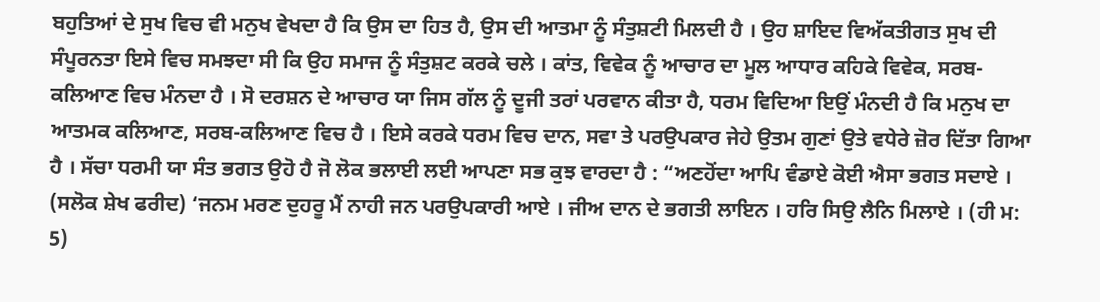ਬਹੁਤਿਆਂ ਦੇ ਸੁਖ ਵਿਚ ਵੀ ਮਨੁਖ ਵੇਖਦਾ ਹੈ ਕਿ ਉਸ ਦਾ ਹਿਤ ਹੈ, ਉਸ ਦੀ ਆਤਮਾ ਨੂੰ ਸੰਤੁਸ਼ਟੀ ਮਿਲਦੀ ਹੈ । ਉਹ ਸ਼ਾਇਦ ਵਿਅੱਕਤੀਗਤ ਸੁਖ ਦੀ ਸੰਪੂਰਨਤਾ ਇਸੇ ਵਿਚ ਸਮਝਦਾ ਸੀ ਕਿ ਉਹ ਸਮਾਜ ਨੂੰ ਸੰਤੁਸ਼ਟ ਕਰਕੇ ਚਲੇ । ਕਾਂਤ, ਵਿਵੇਕ ਨੂੰ ਆਚਾਰ ਦਾ ਮੂਲ ਆਧਾਰ ਕਹਿਕੇ ਵਿਵੇਕ, ਸਰਬ-ਕਲਿਆਣ ਵਿਚ ਮੰਨਦਾ ਹੈ । ਸੋ ਦਰਸ਼ਨ ਦੇ ਆਚਾਰ ਯਾ ਜਿਸ ਗੱਲ ਨੂੰ ਦੂਜੀ ਤਰਾਂ ਪਰਵਾਨ ਕੀਤਾ ਹੈ, ਧਰਮ ਵਿਦਿਆ ਇਉਂ ਮੰਨਦੀ ਹੈ ਕਿ ਮਨੁਖ ਦਾ ਆਤਮਕ ਕਲਿਆਣ, ਸਰਬ-ਕਲਿਆਣ ਵਿਚ ਹੈ । ਇਸੇ ਕਰਕੇ ਧਰਮ ਵਿਚ ਦਾਨ, ਸਵਾ ਤੇ ਪਰਉਪਕਾਰ ਜੇਹੇ ਉਤਮ ਗੁਣਾਂ ਉਤੇ ਵਧੇਰੇ ਜ਼ੋਰ ਦਿੱਤਾ ਗਿਆ ਹੈ । ਸੱਚਾ ਧਰਮੀ ਯਾ ਸੰਤ ਭਗਤ ਉਹੋ ਹੈ ਜੋ ਲੋਕ ਭਲਾਈ ਲਈ ਆਪਣਾ ਸਭ ਕੁਝ ਵਾਰਦਾ ਹੈ : “ਅਣਹੋਂਦਾ ਆਪਿ ਵੰਡਾਏ ਕੋਈ ਐਸਾ ਭਗਤ ਸਦਾਏ । (ਸਲੋਕ ਸ਼ੇਖ ਫਰੀਦ) ‘ਜਨਮ ਮਰਣ ਦੁਹਰੂ ਮੈਂ ਨਾਹੀ ਜਨ ਪਰਉਪਕਾਰੀ ਆਏ । ਜੀਅ ਦਾਨ ਦੇ ਭਗਤੀ ਲਾਇਨ । ਹਰਿ ਸਿਉ ਲੈਨਿ ਮਿਲਾਏ । (ਹੀ ਮ: 5)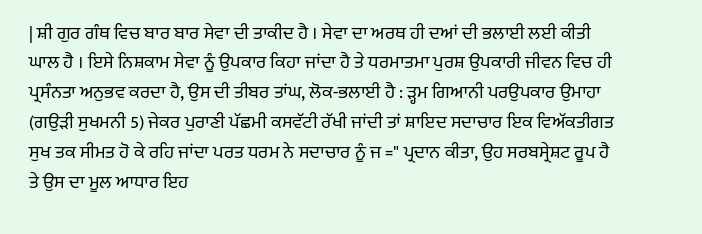| ਸ਼ੀ ਗੁਰ ਗੰਥ ਵਿਚ ਬਾਰ ਬਾਰ ਸੇਵਾ ਦੀ ਤਾਕੀਦ ਹੈ । ਸੇਵਾ ਦਾ ਅਰਥ ਹੀ ਦਆਂ ਦੀ ਭਲਾਈ ਲਈ ਕੀਤੀ ਘਾਲ ਹੈ । ਇਸੇ ਨਿਸ਼ਕਾਮ ਸੇਵਾ ਨੂੰ ਉਪਕਾਰ ਕਿਹਾ ਜਾਂਦਾ ਹੈ ਤੇ ਧਰਮਾਤਮਾ ਪੁਰਸ਼ ਉਪਕਾਰੀ ਜੀਵਨ ਵਿਚ ਹੀ ਪ੍ਰਸੰਨਤਾ ਅਨੁਭਵ ਕਰਦਾ ਹੈ, ਉਸ ਦੀ ਤੀਬਰ ਤਾਂਘ, ਲੋਕ-ਭਲਾਈ ਹੈ : ੜ੍ਹਮ ਗਿਆਨੀ ਪਰਉਪਕਾਰ ਉਮਾਹਾ (ਗਉੜੀ ਸੁਖਮਨੀ 5) ਜੇਕਰ ਪੁਰਾਣੀ ਪੱਛਮੀ ਕਸਵੱਟੀ ਰੱਖੀ ਜਾਂਦੀ ਤਾਂ ਸ਼ਾਇਦ ਸਦਾਚਾਰ ਇਕ ਵਿਅੱਕਤੀਗਤ ਸੁਖ ਤਕ ਸੀਮਤ ਹੋ ਕੇ ਰਹਿ ਜਾਂਦਾ ਪਰਤ ਧਰਮ ਨੇ ਸਦਾਚਾਰ ਨੂੰ ਜ =" ਪ੍ਰਦਾਨ ਕੀਤਾ, ਉਹ ਸਰਬਸ੍ਰੇਸ਼ਟ ਰੂਪ ਹੈ ਤੇ ਉਸ ਦਾ ਮੂਲ ਆਧਾਰ ਇਹ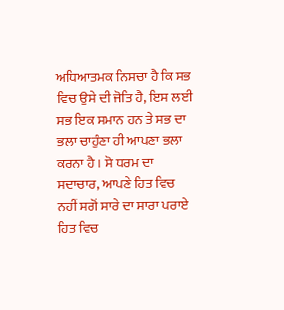ਅਧਿਆਤਮਕ ਨਿਸਚਾ ਹੈ ਕਿ ਸਭ ਵਿਚ ਉਸੇ ਦੀ ਜੋਤਿ ਹੈ, ਇਸ ਲਈ ਸਭ ਇਕ ਸਮਾਨ ਹਨ ਤੇ ਸਭ ਦਾ ਭਲਾ ਚਾਹੁੰਣਾ ਹੀ ਆਪਣਾ ਭਲਾ ਕਰਨਾ ਹੈ । ਸੋ ਧਰਮ ਦਾ ਸਦਾਚਾਰ, ਆਪਣੇ ਹਿਤ ਵਿਚ ਨਹੀਂ ਸਗੋਂ ਸਾਰੇ ਦਾ ਸਾਰਾ ਪਰਾਏ ਹਿਤ ਵਿਚ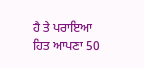ਹੈ ਤੇ ਪਰਾਇਆ ਹਿਤ ਆਪਣਾ 50